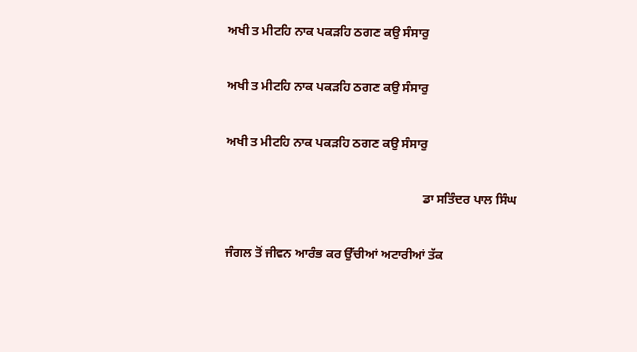ਅਖੀ ਤ ਮੀਟਹਿ ਨਾਕ ਪਕੜਹਿ ਠਗਣ ਕਉ ਸੰਸਾਰੁ

ਅਖੀ ਤ ਮੀਟਹਿ ਨਾਕ ਪਕੜਹਿ ਠਗਣ ਕਉ ਸੰਸਾਰੁ

ਅਖੀ ਤ ਮੀਟਹਿ ਨਾਕ ਪਕੜਹਿ ਠਗਣ ਕਉ ਸੰਸਾਰੁ

                                                               ਡਾ ਸਤਿੰਦਰ ਪਾਲ ਸਿੰਘ

ਜੰਗਲ ਤੋਂ ਜੀਵਨ ਆਰੰਭ ਕਰ ਉੱਚੀਆਂ ਅਟਾਰੀਆਂ ਤੱਕ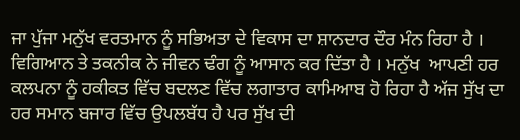ਜਾ ਪੁੱਜਾ ਮਨੁੱਖ ਵਰਤਮਾਨ ਨੂੰ ਸਭਿਅਤਾ ਦੇ ਵਿਕਾਸ ਦਾ ਸ਼ਾਨਦਾਰ ਦੌਰ ਮੰਨ ਰਿਹਾ ਹੈ । ਵਿਗਿਆਨ ਤੇ ਤਕਨੀਕ ਨੇ ਜੀਵਨ ਢੰਗ ਨੂੰ ਆਸਾਨ ਕਰ ਦਿੱਤਾ ਹੈ । ਮਨੁੱਖ  ਆਪਣੀ ਹਰ ਕਲਪਨਾ ਨੂੰ ਹਕੀਕਤ ਵਿੱਚ ਬਦਲਣ ਵਿੱਚ ਲਗਾਤਾਰ ਕਾਮਿਆਬ ਹੋ ਰਿਹਾ ਹੈ ਅੱਜ ਸੁੱਖ ਦਾ ਹਰ ਸਮਾਨ ਬਜਾਰ ਵਿੱਚ ਉਪਲਬੱਧ ਹੈ ਪਰ ਸੁੱਖ ਦੀ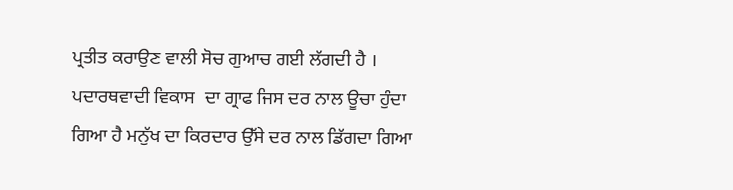ਪ੍ਰਤੀਤ ਕਰਾਉਣ ਵਾਲੀ ਸੋਚ ਗੁਆਚ ਗਈ ਲੱਗਦੀ ਹੈ । ਪਦਾਰਥਵਾਦੀ ਵਿਕਾਸ  ਦਾ ਗ੍ਰਾਫ ਜਿਸ ਦਰ ਨਾਲ ਊਚਾ ਹੁੰਦਾ ਗਿਆ ਹੈ ਮਨੁੱਖ ਦਾ ਕਿਰਦਾਰ ਉੱਸੇ ਦਰ ਨਾਲ ਡਿੱਗਦਾ ਗਿਆ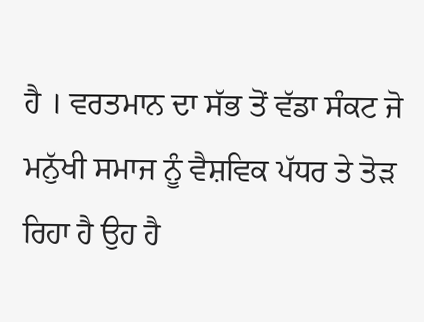ਹੈ । ਵਰਤਮਾਨ ਦਾ ਸੱਭ ਤੋਂ ਵੱਡਾ ਸੰਕਟ ਜੋ ਮਨੁੱਖੀ ਸਮਾਜ ਨੂੰ ਵੈਸ਼ਵਿਕ ਪੱਧਰ ਤੇ ਤੋੜ ਰਿਹਾ ਹੈ ਉਹ ਹੈ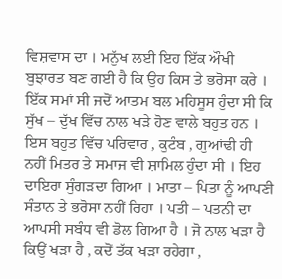ਵਿਸ਼ਵਾਸ ਦਾ । ਮਨੁੱਖ ਲਈ ਇਹ ਇੱਕ ਔਖੀ ਬੁਝਾਰਤ ਬਣ ਗਈ ਹੈ ਕਿ ਉਹ ਕਿਸ ਤੇ ਭਰੋਸਾ ਕਰੇ । ਇੱਕ ਸਮਾਂ ਸੀ ਜਦੋਂ ਆਤਮ ਬਲ ਮਹਿਸੂਸ ਹੁੰਦਾ ਸੀ ਕਿ ਸੁੱਖ – ਦੁੱਖ ਵਿੱਚ ਨਾਲ ਖੜੇ ਹੋਣ ਵਾਲੇ ਬਹੁਤ ਹਨ । ਇਸ ਬਹੁਤ ਵਿੱਚ ਪਰਿਵਾਰ , ਕੁਟੰਬ , ਗੁਆਂਢੀ ਹੀ ਨਹੀਂ ਮਿਤਰ ਤੇ ਸਮਾਜ ਵੀ ਸ਼ਾਮਿਲ ਹੁੰਦਾ ਸੀ । ਇਹ ਦਾਇਰਾ ਸੁੰਗੜਦਾ ਗਿਆ । ਮਾਤਾ – ਪਿਤਾ ਨੂੰ ਆਪਣੀ ਸੰਤਾਨ ਤੇ ਭਰੋਸਾ ਨਹੀਂ ਰਿਹਾ । ਪਤੀ – ਪਤਨੀ ਦਾ ਆਪਸੀ ਸਬੰਧ ਵੀ ਡੋਲ ਗਿਆ ਹੈ । ਜੋ ਨਾਲ ਖੜਾ ਹੈ ਕਿਉਂ ਖੜਾ ਹੈ , ਕਦੋਂ ਤੱਕ ਖੜਾ ਰਹੇਗਾ ,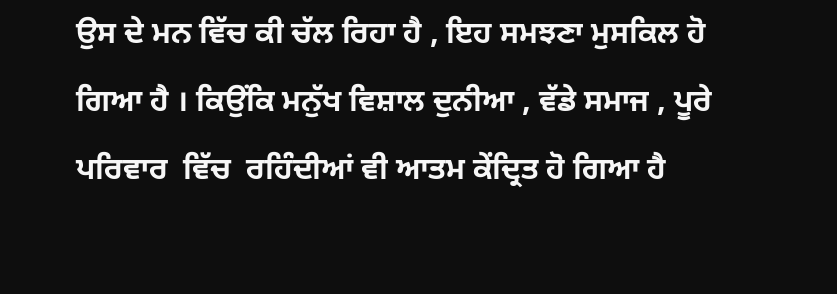ਉਸ ਦੇ ਮਨ ਵਿੱਚ ਕੀ ਚੱਲ ਰਿਹਾ ਹੈ , ਇਹ ਸਮਝਣਾ ਮੁਸਕਿਲ ਹੋ ਗਿਆ ਹੈ । ਕਿਉਂਕਿ ਮਨੁੱਖ ਵਿਸ਼ਾਲ ਦੁਨੀਆ , ਵੱਡੇ ਸਮਾਜ , ਪੂਰੇ ਪਰਿਵਾਰ  ਵਿੱਚ  ਰਹਿੰਦੀਆਂ ਵੀ ਆਤਮ ਕੇਂਦ੍ਰਿਤ ਹੋ ਗਿਆ ਹੈ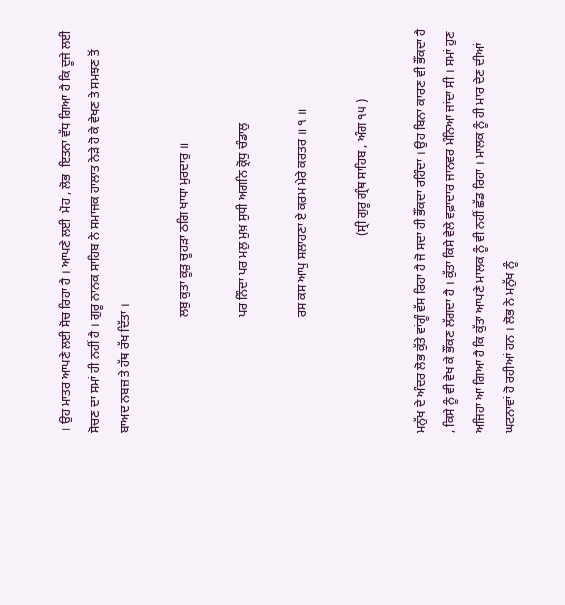। ਉਹ ਮਾਤਰ ਆਪਣੇ ਲਈ ਸੋਚ ਰਿਹਾ ਹੈ । ਆਪਣੇ ਲਈ  ਮੋਹ , ਲੋਭ  ਇਤਨਾ ਵੱਧ ਗਿਆ ਹੈ ਕਿ ਦੂਜੇ ਲਈ ਸੋਚਣ ਦਾ ਸਮਾਂ ਹੀ ਨਹੀਂ ਹੈ । ਗੁਰੂ ਨਾਨਕ ਸਾਹਿਬ ਨੇ ਸਮਾਜਕ ਹਾਲਾਤ ਨੇੜੇ ਹੋ ਕੇ ਵੇਖਣ ਤੇ ਸਮਝਣ ਤੋਂ ਬਾਅਦ ਨਬਜ਼ ਤੇ ਹੱਥ ਰੱਖ ਦਿੱਤਾ ।

                                     ਲਬੁ ਕੁਤਾ ਕੂੜੁ ਚੂਹੜਾ ਠਗਿ ਖਾਧਾ ਮੁਰਦਾਰੁ ॥

                                     ਪਰ ਨਿੰਦਾ ਪਰ ਮਲੁ ਮੁਖ਼ ਸੁਧੀ ਅਗਨਿ ਕ੍ਰੋਧੁ ਚੰਡਾਲੁ

                                     ਰਸ ਕਸ ਆਪੁ ਸਲਾਹਣਾ ਏ ਕਰਮ ਮੇਰੇ ਕਰਤਰ ॥ ੧ ॥

                                                               (ਸ੍ਰੀ ਗੁਰੂ ਗ੍ਰੰਥ ਸਾਹਿਬ , ਅੰਗ ੧੫ )

ਮਨੁੱਖ ਦੇ ਅੰਦਰ ਲੋਭ ਕੁੱਤੇ ਵਾਂਗੂੰ ਵੱਸ ਰਿਹਾ ਹੈ ਜੋ ਸਦਾ ਹੀ ਭੌਂਕਦਾ ਰਹਿੰਦਾ । ਉਹ ਬਿਨਾ ਕਾਰਣ ਵੀ ਭੌਂਕਦਾ ਹੈ , ਕਿਸੇ ਨੂੰ ਵੀ ਵੇਖ ਕੇ ਭੌਂਕਣ ਲੱਗਦਾ ਹੈ । ਕੁੱਤਾ ਕਿਸੇ ਵੇਲੇ ਵਫ਼ਾਦਾਰ ਜਾਨਵਰ ਮੰਨਿਆ ਜਾਂਦਾ ਸੀ । ਸਮਾਂ ਹੁਣ ਅਜਿਹਾ ਆ ਗਿਆ ਹੈ ਕਿ ਕੁੱਤਾ ਆਪਣੇ ਮਾਲਕ ਨੂੰ ਵੀ ਨਹੀਂ ਛੱਡ ਰਿਹਾ । ਮਾਲਕ ਨੂੰ ਹੀ ਮਾਰ ਦੇਣ ਦੀਆਂ ਘਟਨਾਵਾਂ ਹੋ ਰਹੀਆਂ ਹਨ । ਲੋਭ ਨੇ ਮਨੁੱਖ ਨੂੰ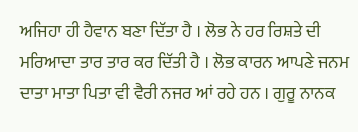ਅਜਿਹਾ ਹੀ ਹੈਵਾਨ ਬਣਾ ਦਿੱਤਾ ਹੈ । ਲੋਭ ਨੇ ਹਰ ਰਿਸ਼ਤੇ ਦੀ ਮਰਿਆਦਾ ਤਾਰ ਤਾਰ ਕਰ ਦਿੱਤੀ ਹੈ । ਲੋਭ ਕਾਰਨ ਆਪਣੇ ਜਨਮ ਦਾਤਾ ਮਾਤਾ ਪਿਤਾ ਵੀ ਵੈਰੀ ਨਜਰ ਆਂ ਰਹੇ ਹਨ । ਗੁਰੂ ਨਾਨਕ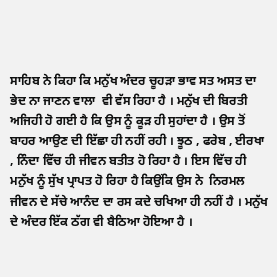ਸਾਹਿਬ ਨੇ ਕਿਹਾ ਕਿ ਮਨੁੱਖ ਅੰਦਰ ਚੂਹੜਾ ਭਾਵ ਸਤ ਅਸਤ ਦਾ ਭੇਦ ਨਾ ਜਾਣਨ ਵਾਲਾ  ਵੀ ਵੱਸ ਰਿਹਾ ਹੈ । ਮਨੁੱਖ ਦੀ ਬਿਰਤੀ ਅਜਿਹੀ ਹੋ ਗਈ ਹੈ ਕਿ ਉਸ ਨੂੰ ਕੂੜ ਹੀ ਸੁਹਾਂਦਾ ਹੈ । ਉਸ ਤੋਂ ਬਾਹਰ ਆਉਣ ਦੀ ਇੱਛਾ ਹੀ ਨਹੀਂ ਰਹੀ । ਝੂਠ , ਫਰੇਬ , ਈਰਖਾ , ਨਿੰਦਾ ਵਿੱਚ ਹੀ ਜੀਵਨ ਬਤੀਤ ਹੋ ਰਿਹਾ ਹੈ । ਇਸ ਵਿੱਚ ਹੀ ਮਨੁੱਖ ਨੂੰ ਸੁੱਖ ਪ੍ਰਾਪਤ ਹੋ ਰਿਹਾ ਹੈ ਕਿਉਂਕਿ ਉਸ ਨੇ  ਨਿਰਮਲ ਜੀਵਨ ਦੇ ਸੱਚੇ ਆਨੰਦ ਦਾ ਰਸ ਕਦੇ ਚਖਿਆ ਹੀ ਨਹੀਂ ਹੈ । ਮਨੁੱਖ ਦੇ ਅੰਦਰ ਇੱਕ ਠੱਗ ਵੀ ਬੈਠਿਆ ਹੋਇਆ ਹੈ ।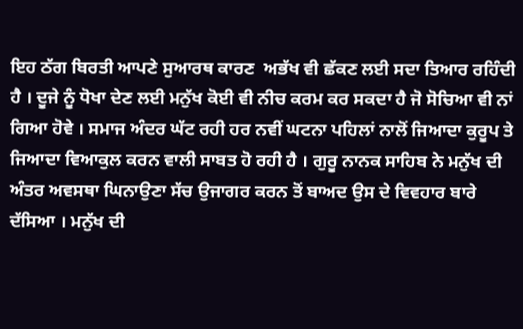ਇਹ ਠੱਗ ਬਿਰਤੀ ਆਪਣੇ ਸੁਆਰਥ ਕਾਰਣ  ਅਭੱਖ ਵੀ ਛੱਕਣ ਲਈ ਸਦਾ ਤਿਆਰ ਰਹਿੰਦੀ ਹੈ । ਦੂਜੇ ਨੂੰ ਧੋਖਾ ਦੇਣ ਲਈ ਮਨੁੱਖ ਕੋਈ ਵੀ ਨੀਚ ਕਰਮ ਕਰ ਸਕਦਾ ਹੈ ਜੋ ਸੋਚਿਆ ਵੀ ਨਾਂ ਗਿਆ ਹੋਵੇ । ਸਮਾਜ ਅੰਦਰ ਘੱਟ ਰਹੀ ਹਰ ਨਵੀਂ ਘਟਨਾ ਪਹਿਲਾਂ ਨਾਲੋਂ ਜਿਆਦਾ ਕੁਰੂਪ ਤੇ ਜਿਆਦਾ ਵਿਆਕੁਲ ਕਰਨ ਵਾਲੀ ਸਾਬਤ ਹੋ ਰਹੀ ਹੈ । ਗੁਰੂ ਨਾਨਕ ਸਾਹਿਬ ਨੇ ਮਨੁੱਖ ਦੀ ਅੰਤਰ ਅਵਸਥਾ ਘਿਨਾਉਣਾ ਸੱਚ ਉਜਾਗਰ ਕਰਨ ਤੋਂ ਬਾਅਦ ਉਸ ਦੇ ਵਿਵਹਾਰ ਬਾਰੇ ਦੱਸਿਆ । ਮਨੁੱਖ ਦੀ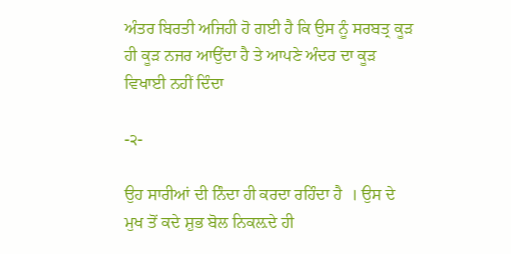ਅੰਤਰ ਬਿਰਤੀ ਅਜਿਹੀ ਹੋ ਗਈ ਹੈ ਕਿ ਉਸ ਨੂੰ ਸਰਬਤ੍ਰ ਕੂੜ ਹੀ ਕੂੜ ਨਜਰ ਆਉਂਦਾ ਹੈ ਤੇ ਆਪਣੇ ਅੰਦਰ ਦਾ ਕੂੜ ਵਿਖਾਈ ਨਹੀਂ ਦਿੰਦਾ

-੨-

ਉਹ ਸਾਰੀਆਂ ਦੀ ਨਿੰਦਾ ਹੀ ਕਰਦਾ ਰਹਿੰਦਾ ਹੈ  । ਉਸ ਦੇ ਮੁਖ ਤੋਂ ਕਦੇ ਸ਼ੁਭ ਬੋਲ ਨਿਕਲ਼ਦੇ ਹੀ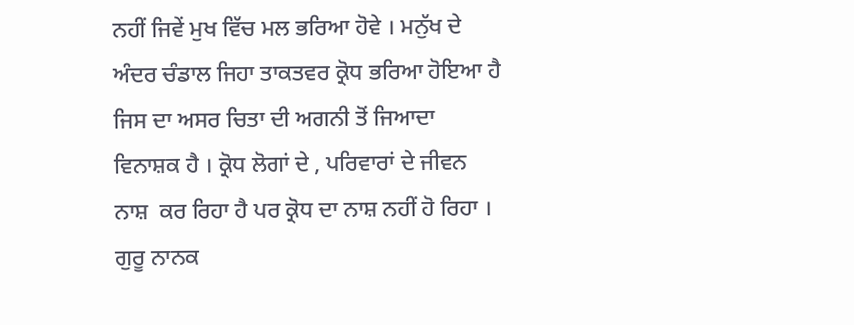ਨਹੀਂ ਜਿਵੇਂ ਮੁਖ ਵਿੱਚ ਮਲ ਭਰਿਆ ਹੋਵੇ । ਮਨੁੱਖ ਦੇ ਅੰਦਰ ਚੰਡਾਲ ਜਿਹਾ ਤਾਕਤਵਰ ਕ੍ਰੋਧ ਭਰਿਆ ਹੋਇਆ ਹੈ ਜਿਸ ਦਾ ਅਸਰ ਚਿਤਾ ਦੀ ਅਗਨੀ ਤੋਂ ਜਿਆਦਾ ਵਿਨਾਸ਼ਕ ਹੈ । ਕ੍ਰੋਧ ਲੋਗਾਂ ਦੇ , ਪਰਿਵਾਰਾਂ ਦੇ ਜੀਵਨ ਨਾਸ਼  ਕਰ ਰਿਹਾ ਹੈ ਪਰ ਕ੍ਰੋਧ ਦਾ ਨਾਸ਼ ਨਹੀਂ ਹੋ ਰਿਹਾ । ਗੁਰੂ ਨਾਨਕ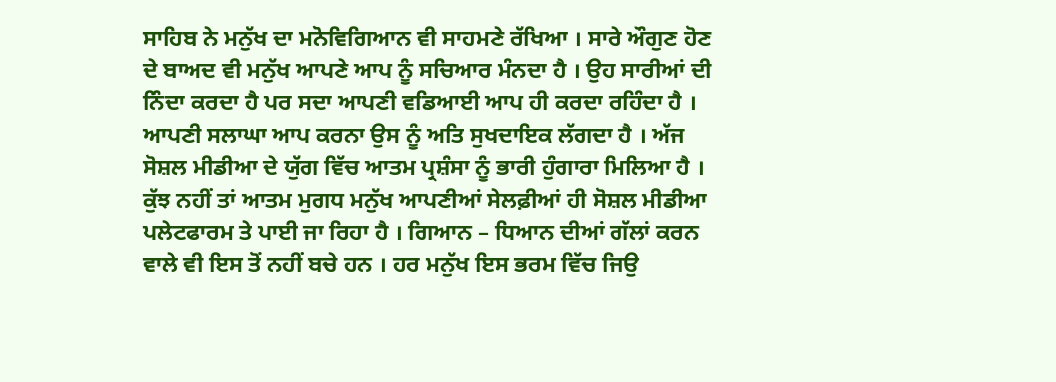ਸਾਹਿਬ ਨੇ ਮਨੁੱਖ ਦਾ ਮਨੋਵਿਗਿਆਨ ਵੀ ਸਾਹਮਣੇ ਰੱਖਿਆ । ਸਾਰੇ ਔਗੁਣ ਹੋਣ ਦੇ ਬਾਅਦ ਵੀ ਮਨੁੱਖ ਆਪਣੇ ਆਪ ਨੂੰ ਸਚਿਆਰ ਮੰਨਦਾ ਹੈ । ਉਹ ਸਾਰੀਆਂ ਦੀ ਨਿੰਦਾ ਕਰਦਾ ਹੈ ਪਰ ਸਦਾ ਆਪਣੀ ਵਡਿਆਈ ਆਪ ਹੀ ਕਰਦਾ ਰਹਿੰਦਾ ਹੈ । ਆਪਣੀ ਸਲਾਘਾ ਆਪ ਕਰਨਾ ਉਸ ਨੂੰ ਅਤਿ ਸੁਖਦਾਇਕ ਲੱਗਦਾ ਹੈ । ਅੱਜ ਸੋਸ਼ਲ ਮੀਡੀਆ ਦੇ ਯੁੱਗ ਵਿੱਚ ਆਤਮ ਪ੍ਰਸ਼ੰਸਾ ਨੂੰ ਭਾਰੀ ਹੁੰਗਾਰਾ ਮਿਲਿਆ ਹੈ । ਕੁੱਝ ਨਹੀਂ ਤਾਂ ਆਤਮ ਮੁਗਧ ਮਨੁੱਖ ਆਪਣੀਆਂ ਸੇਲਫ਼ੀਆਂ ਹੀ ਸੋਸ਼ਲ ਮੀਡੀਆ ਪਲੇਟਫਾਰਮ ਤੇ ਪਾਈ ਜਾ ਰਿਹਾ ਹੈ । ਗਿਆਨ – ਧਿਆਨ ਦੀਆਂ ਗੱਲਾਂ ਕਰਨ ਵਾਲੇ ਵੀ ਇਸ ਤੋਂ ਨਹੀਂ ਬਚੇ ਹਨ । ਹਰ ਮਨੁੱਖ ਇਸ ਭਰਮ ਵਿੱਚ ਜਿਉ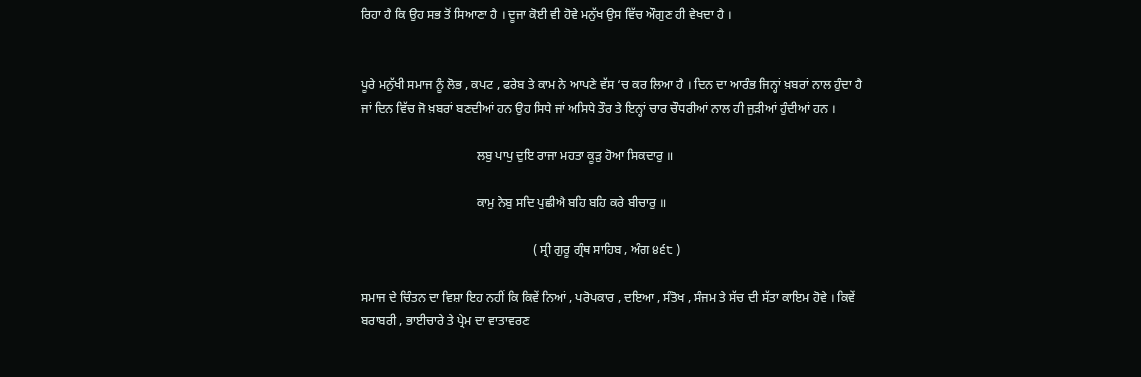ਰਿਹਾ ਹੈ ਕਿ ਉਹ ਸਭ ਤੋਂ ਸਿਆਣਾ ਹੈ । ਦੂਜਾ ਕੋਈ ਵੀ ਹੋਵੇ ਮਨੁੱਖ ਉਸ ਵਿੱਚ ਔਗੁਣ ਹੀ ਵੇਖਦਾ ਹੈ ।


ਪੂਰੇ ਮਨੁੱਖੀ ਸਮਾਜ ਨੂੰ ਲੋਭ , ਕਪਟ , ਫਰੇਬ ਤੇ ਕਾਮ ਨੇ ਆਪਣੇ ਵੱਸ ‘ਚ ਕਰ ਲਿਆ ਹੈ । ਦਿਨ ਦਾ ਆਰੰਭ ਜਿਨ੍ਹਾਂ ਖ਼ਬਰਾਂ ਨਾਲ ਹੁੰਦਾ ਹੈ ਜਾਂ ਦਿਨ ਵਿੱਚ ਜੋ ਖ਼ਬਰਾਂ ਬਣਦੀਆਂ ਹਨ ਉਹ ਸਿਧੇ ਜਾਂ ਅਸਿਧੇ ਤੌਰ ਤੇ ਇਨ੍ਹਾਂ ਚਾਰ ਚੌਧਰੀਆਂ ਨਾਲ ਹੀ ਜੁੜੀਆਂ ਹੁੰਦੀਆਂ ਹਨ ।

                                     ਲਬੁ ਪਾਪੁ ਦੁਇ ਰਾਜਾ ਮਹਤਾ ਕੂੜੁ ਹੋਆ ਸਿਕਦਾਰੁ ॥

                                     ਕਾਮੁ ਨੇਬੁ ਸਦਿ ਪੁਛੀਐ ਬਹਿ ਬਹਿ ਕਰੇ ਬੀਚਾਰੁ ॥

                                                       ( ਸ੍ਰੀ ਗੁਰੂ ਗ੍ਰੰਥ ਸਾਹਿਬ , ਅੰਗ ੪੬੮ )

ਸਮਾਜ ਦੇ ਚਿੰਤਨ ਦਾ ਵਿਸ਼ਾ ਇਹ ਨਹੀਂ ਕਿ ਕਿਵੇਂ ਨਿਆਂ , ਪਰੋਪਕਾਰ , ਦਇਆ , ਸੰਤੋਖ , ਸੰਜਮ ਤੇ ਸੱਚ ਦੀ ਸੱਤਾ ਕਾਇਮ ਹੋਵੇ । ਕਿਵੇਂ ਬਰਾਬਰੀ , ਭਾਈਚਾਰੇ ਤੇ ਪ੍ਰੇਮ ਦਾ ਵਾਤਾਵਰਣ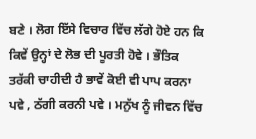ਬਣੇ । ਲੋਗ ਇੱਸੇ ਵਿਚਾਰ ਵਿੱਚ ਲੱਗੇ ਹੋਏ ਹਨ ਕਿ ਕਿਵੇਂ ਉਨ੍ਹਾਂ ਦੇ ਲੋਭ ਦੀ ਪੂਰਤੀ ਹੋਵੇ । ਭੌਤਿਕ ਤਰੱਕੀ ਚਾਹੀਦੀ ਹੈ ਭਾਵੇਂ ਕੋਈ ਵੀ ਪਾਪ ਕਰਨਾ ਪਵੇ , ਠੱਗੀ ਕਰਨੀ ਪਵੇ । ਮਨੁੱਖ ਨੂੰ ਜੀਵਨ ਵਿੱਚ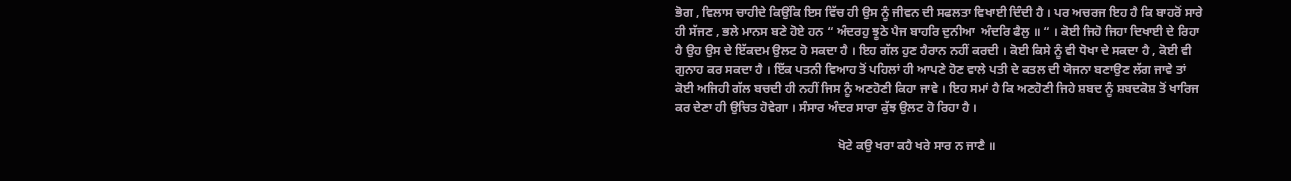ਭੋਗ , ਵਿਲਾਸ ਚਾਹੀਦੇ ਕਿਉਂਕਿ ਇਸ ਵਿੱਚ ਹੀ ਉਸ ਨੂੰ ਜੀਵਨ ਦੀ ਸਫਲਤਾ ਵਿਖਾਈ ਦਿੰਦੀ ਹੈ । ਪਰ ਅਚਰਜ ਇਹ ਹੈ ਕਿ ਬਾਹਰੋਂ ਸਾਰੇ ਹੀ ਸੱਜਣ , ਭਲੇ ਮਾਨਸ ਬਣੇ ਹੋਏ ਹਨ “ ਅੰਦਰਹੁ ਝੂਠੇ ਪੈਜ ਬਾਹਰਿ ਦੁਨੀਆ  ਅੰਦਰਿ ਫੈਲੁ ॥ “ । ਕੋਈ ਜਿਹੋ ਜਿਹਾ ਦਿਖਾਈ ਦੇ ਰਿਹਾ ਹੈ ਉਹ ਉਸ ਦੇ ਇੱਕਦਮ ਉਲਟ ਹੋ ਸਕਦਾ ਹੈ । ਇਹ ਗੱਲ ਹੁਣ ਹੈਰਾਨ ਨਹੀਂ ਕਰਦੀ । ਕੋਈ ਕਿਸੇ ਨੂੰ ਵੀ ਧੋਖਾ ਦੇ ਸਕਦਾ ਹੈ , ਕੋਈ ਵੀ ਗੁਨਾਹ ਕਰ ਸਕਦਾ ਹੈ । ਇੱਕ ਪਤਨੀ ਵਿਆਹ ਤੋਂ ਪਹਿਲਾਂ ਹੀ ਆਪਣੇ ਹੋਣ ਵਾਲੇ ਪਤੀ ਦੇ ਕਤਲ ਦੀ ਯੋਜਨਾ ਬਣਾਉਣ ਲੱਗ ਜਾਵੇ ਤਾਂ ਕੋਈ ਅਜਿਹੀ ਗੱਲ ਬਚਦੀ ਹੀ ਨਹੀਂ ਜਿਸ ਨੂੰ ਅਣਹੋਣੀ ਕਿਹਾ ਜਾਵੇ । ਇਹ ਸਮਾਂ ਹੈ ਕਿ ਅਣਹੋਣੀ ਜਿਹੇ ਸ਼ਬਦ ਨੂੰ ਸ਼ਬਦਕੋਸ਼ ਤੋਂ ਖਾਰਿਜ ਕਰ ਦੇਣਾ ਹੀ ਉਚਿਤ ਹੋਵੇਗਾ । ਸੰਸਾਰ ਅੰਦਰ ਸਾਰਾ ਕੁੱਝ ਉਲਟ ਹੋ ਰਿਹਾ ਹੈ ।

                                                    ਖੋਟੇ ਕਉ ਖਰਾ ਕਹੈ ਖਰੇ ਸਾਰ ਨ ਜਾਣੈ ॥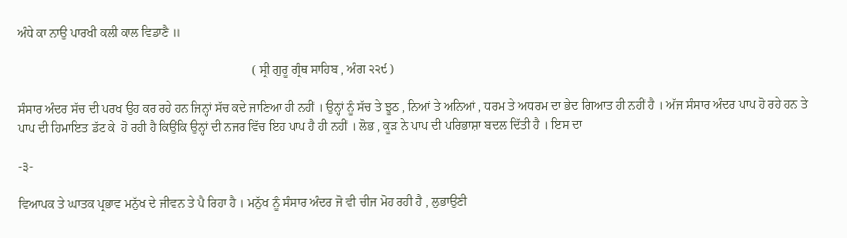ਅੰਧੇ ਕਾ ਨਾਉ ਪਾਰਖੀ ਕਲੀ ਕਾਲ ਵਿਡਾਣੈ ॥

                                                                           ( ਸ੍ਰੀ ਗੁਰੂ ਗ੍ਰੰਥ ਸਾਹਿਬ , ਅੰਗ ੨੨੯ )

ਸੰਸਾਰ ਅੰਦਰ ਸੱਚ ਦੀ ਪਰਖ ਉਹ ਕਰ ਰਹੇ ਹਨ ਜਿਨ੍ਹਾਂ ਸੱਚ ਕਦੇ ਜਾਣਿਆ ਹੀ ਨਹੀਂ । ਉਨ੍ਹਾਂ ਨੂੰ ਸੱਚ ਤੇ ਝੂਠ , ਨਿਆਂ ਤੇ ਅਨਿਆਂ , ਧਰਮ ਤੇ ਅਧਰਮ ਦਾ ਭੇਦ ਗਿਆਤ ਹੀ ਨਹੀਂ ਹੈ । ਅੱਜ ਸੰਸਾਰ ਅੰਦਰ ਪਾਪ ਹੋ ਰਹੇ ਹਨ ਤੇ ਪਾਪ ਦੀ ਹਿਮਾਇਤ ਡੱਟ ਕੇ  ਹੋ ਰਹੀ ਹੈ ਕਿਉਂਕਿ ਉਨ੍ਹਾਂ ਦੀ ਨਜਰ ਵਿੱਚ ਇਹ ਪਾਪ ਹੈ ਹੀ ਨਹੀਂ । ਲੋਭ , ਕੂੜ ਨੇ ਪਾਪ ਦੀ ਪਰਿਭਾਸ਼ਾ ਬਦਲ ਦਿੱਤੀ ਹੈ । ਇਸ ਦਾ

-੩-

ਵਿਆਪਕ ਤੇ ਘਾਤਕ ਪ੍ਰਭਾਵ ਮਨੁੱਖ ਦੇ ਜੀਵਨ ਤੇ ਪੈ ਰਿਹਾ ਹੈ । ਮਨੁੱਖ ਨੂੰ ਸੰਸਾਰ ਅੰਦਰ ਜੋ ਵੀ ਚੀਜ ਮੋਹ ਰਹੀ ਹੈ , ਲੁਭਾਉਣੀ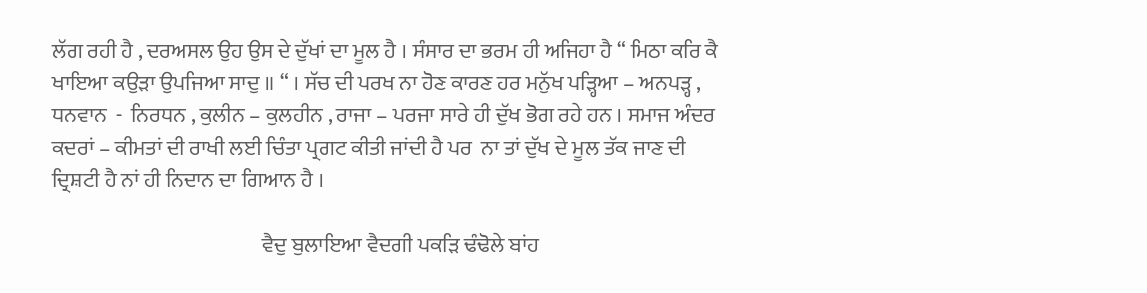ਲੱਗ ਰਹੀ ਹੈ , ਦਰਅਸਲ ਉਹ ਉਸ ਦੇ ਦੁੱਖਾਂ ਦਾ ਮੂਲ ਹੈ । ਸੰਸਾਰ ਦਾ ਭਰਮ ਹੀ ਅਜਿਹਾ ਹੈ “ ਮਿਠਾ ਕਰਿ ਕੈ ਖਾਇਆ ਕਉੜਾ ਉਪਜਿਆ ਸਾਦੁ ॥ “ । ਸੱਚ ਦੀ ਪਰਖ ਨਾ ਹੋਣ ਕਾਰਣ ਹਰ ਮਨੁੱਖ ਪੜ੍ਹਿਆ – ਅਨਪੜ੍ਹ , ਧਨਵਾਨ  -  ਨਿਰਧਨ , ਕੁਲੀਨ – ਕੁਲਹੀਨ , ਰਾਜਾ – ਪਰਜਾ ਸਾਰੇ ਹੀ ਦੁੱਖ ਭੋਗ ਰਹੇ ਹਨ । ਸਮਾਜ ਅੰਦਰ ਕਦਰਾਂ – ਕੀਮਤਾਂ ਦੀ ਰਾਖੀ ਲਈ ਚਿੰਤਾ ਪ੍ਰਗਟ ਕੀਤੀ ਜਾਂਦੀ ਹੈ ਪਰ  ਨਾ ਤਾਂ ਦੁੱਖ ਦੇ ਮੂਲ ਤੱਕ ਜਾਣ ਦੀ ਦ੍ਰਿਸ਼ਟੀ ਹੈ ਨਾਂ ਹੀ ਨਿਦਾਨ ਦਾ ਗਿਆਨ ਹੈ ।

                                                  ਵੈਦੁ ਬੁਲਾਇਆ ਵੈਦਗੀ ਪਕੜਿ ਢੰਢੋਲੇ ਬਾਂਹ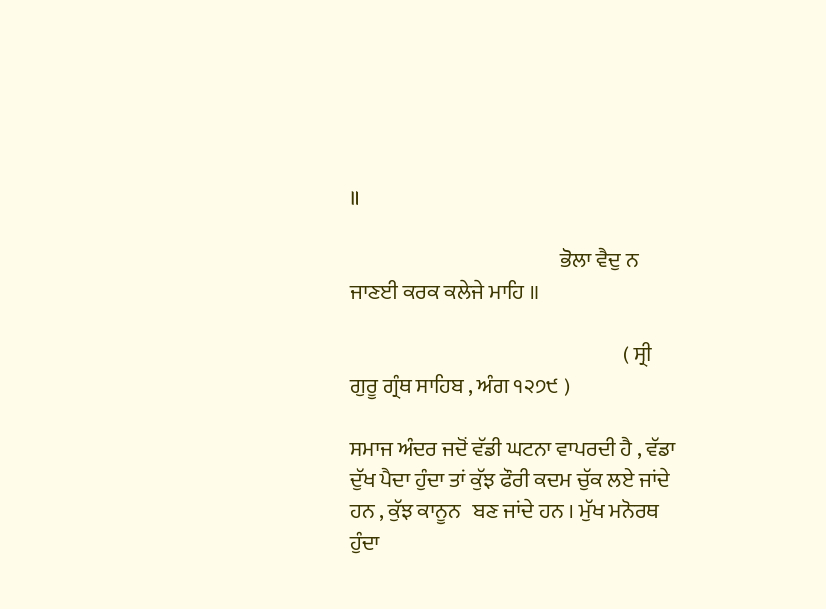॥

                                                  ਭੋਲਾ ਵੈਦੁ ਨ ਜਾਣਈ ਕਰਕ ਕਲੇਜੇ ਮਾਹਿ ॥

                                                                 ( ਸ੍ਰੀ ਗੁਰੂ ਗ੍ਰੰਥ ਸਾਹਿਬ , ਅੰਗ ੧੨੭੯ )

ਸਮਾਜ ਅੰਦਰ ਜਦੋਂ ਵੱਡੀ ਘਟਨਾ ਵਾਪਰਦੀ ਹੈ , ਵੱਡਾ ਦੁੱਖ ਪੈਦਾ ਹੁੰਦਾ ਤਾਂ ਕੁੱਝ ਫੌਰੀ ਕਦਮ ਚੁੱਕ ਲਏ ਜਾਂਦੇ ਹਨ , ਕੁੱਝ ਕਾਨੂਨ   ਬਣ ਜਾਂਦੇ ਹਨ । ਮੁੱਖ ਮਨੋਰਥ ਹੁੰਦਾ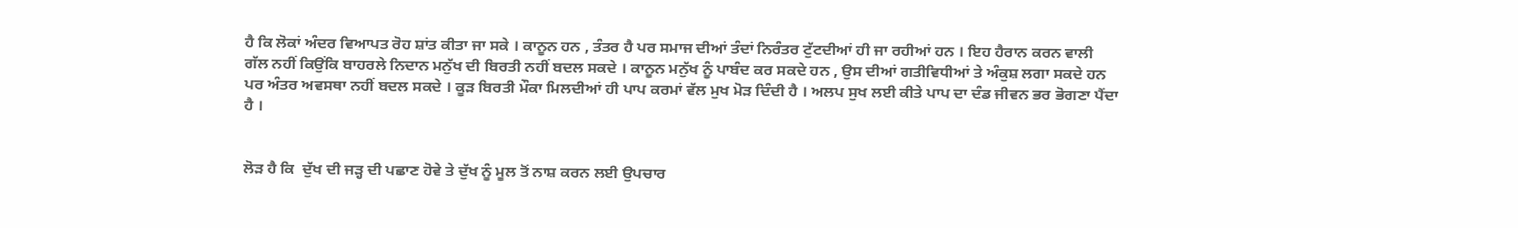ਹੈ ਕਿ ਲੋਕਾਂ ਅੰਦਰ ਵਿਆਪਤ ਰੋਹ ਸ਼ਾਂਤ ਕੀਤਾ ਜਾ ਸਕੇ । ਕਾਨੂਨ ਹਨ , ਤੰਤਰ ਹੈ ਪਰ ਸਮਾਜ ਦੀਆਂ ਤੰਦਾਂ ਨਿਰੰਤਰ ਟੁੱਟਦੀਆਂ ਹੀ ਜਾ ਰਹੀਆਂ ਹਨ । ਇਹ ਹੈਰਾਨ ਕਰਨ ਵਾਲੀ ਗੱਲ ਨਹੀਂ ਕਿਉਂਕਿ ਬਾਹਰਲੇ ਨਿਦਾਨ ਮਨੁੱਖ ਦੀ ਬਿਰਤੀ ਨਹੀਂ ਬਦਲ ਸਕਦੇ । ਕਾਨੂਨ ਮਨੁੱਖ ਨੂੰ ਪਾਬੰਦ ਕਰ ਸਕਦੇ ਹਨ , ਉਸ ਦੀਆਂ ਗਤੀਵਿਧੀਆਂ ਤੇ ਅੰਕੁਸ਼ ਲਗਾ ਸਕਦੇ ਹਨ ਪਰ ਅੰਤਰ ਅਵਸਥਾ ਨਹੀਂ ਬਦਲ ਸਕਦੇ । ਕੂੜ ਬਿਰਤੀ ਮੌਕਾ ਮਿਲਦੀਆਂ ਹੀ ਪਾਪ ਕਰਮਾਂ ਵੱਲ ਮੁਖ ਮੋੜ ਦਿੰਦੀ ਹੈ । ਅਲਪ ਸੁਖ ਲਈ ਕੀਤੇ ਪਾਪ ਦਾ ਦੰਡ ਜੀਵਨ ਭਰ ਭੋਗਣਾ ਪੈਂਦਾ ਹੈ ।


ਲੋੜ ਹੈ ਕਿ  ਦੁੱਖ ਦੀ ਜੜ੍ਹ ਦੀ ਪਛਾਣ ਹੋਵੇ ਤੇ ਦੁੱਖ ਨੂੰ ਮੂਲ ਤੋਂ ਨਾਸ਼ ਕਰਨ ਲਈ ਉਪਚਾਰ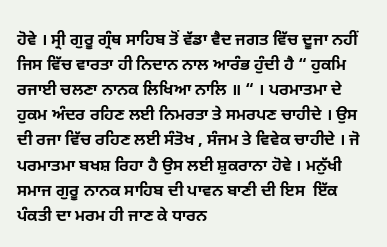ਹੋਵੇ । ਸ੍ਰੀ ਗੁਰੂ ਗ੍ਰੰਥ ਸਾਹਿਬ ਤੋਂ ਵੱਡਾ ਵੈਦ ਜਗਤ ਵਿੱਚ ਦੂਜਾ ਨਹੀਂ ਜਿਸ ਵਿੱਚ ਵਾਰਤਾ ਹੀ ਨਿਦਾਨ ਨਾਲ ਆਰੰਭ ਹੁੰਦੀ ਹੈ “ ਹੁਕਮਿ ਰਜਾਈ ਚਲਣਾ ਨਾਨਕ ਲਿਖਿਆ ਨਾਲਿ ॥ “ । ਪਰਮਾਤਮਾ ਦੇ ਹੁਕਮ ਅੰਦਰ ਰਹਿਣ ਲਈ ਨਿਮਰਤਾ ਤੇ ਸਮਰਪਣ ਚਾਹੀਦੇ । ਉਸ ਦੀ ਰਜਾ ਵਿੱਚ ਰਹਿਣ ਲਈ ਸੰਤੋਖ , ਸੰਜਮ ਤੇ ਵਿਵੇਕ ਚਾਹੀਦੇ । ਜੋ ਪਰਮਾਤਮਾ ਬਖਸ਼ ਰਿਹਾ ਹੈ ਉਸ ਲਈ ਸ਼ੁਕਰਾਨਾ ਹੋਵੇ । ਮਨੁੱਖੀ ਸਮਾਜ ਗੁਰੂ ਨਾਨਕ ਸਾਹਿਬ ਦੀ ਪਾਵਨ ਬਾਣੀ ਦੀ ਇਸ  ਇੱਕ ਪੰਕਤੀ ਦਾ ਮਰਮ ਹੀ ਜਾਣ ਕੇ ਧਾਰਨ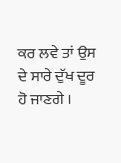ਕਰ ਲਵੇ ਤਾਂ ਉਸ ਦੇ ਸਾਰੇ ਦੁੱਖ ਦੂਰ ਹੋ ਜਾਣਗੇ ।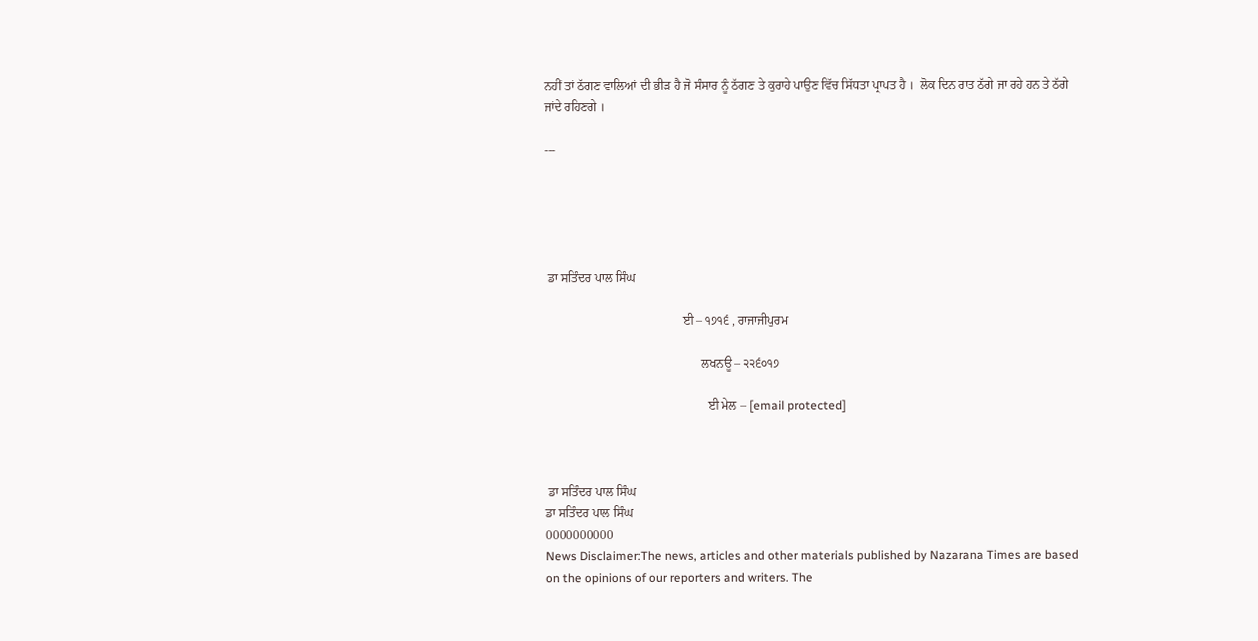ਨਹੀਂ ਤਾਂ ਠੱਗਣ ਵਾਲਿਆਂ ਦੀ ਭੀੜ ਹੈ ਜੋ ਸੰਸਾਰ ਨੂੰ ਠੱਗਣ ਤੇ ਕੁਰਾਹੇ ਪਾਉਣ ਵਿੱਚ ਸਿੱਧਤਾ ਪ੍ਰਾਪਤ ਹੈ ।  ਲੋਕ ਦਿਨ ਰਾਤ ਠੱਗੇ ਜਾ ਰਹੇ ਹਨ ਤੇ ਠੱਗੇ ਜਾਂਦੇ ਰਹਿਣਗੇ ।

---





 ਡਾ ਸਤਿੰਦਰ ਪਾਲ ਸਿੰਘ

                                            ਈ – ੧੭੧੬ , ਰਾਜਾਜੀਪੁਰਮ

                                                  ਲਖਨਊ – ੨੨੬੦੧੭

                                                    ਈ ਮੇਲ – [email protected]



 ਡਾ ਸਤਿੰਦਰ ਪਾਲ ਸਿੰਘ
ਡਾ ਸਤਿੰਦਰ ਪਾਲ ਸਿੰਘ
0000000000
News Disclaimer:The news, articles and other materials published by Nazarana Times are based on the opinions of our reporters and writers. The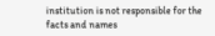institution is not responsible for the facts and names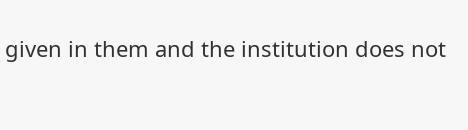given in them and the institution does not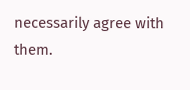necessarily agree with them.